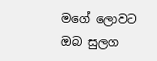මගේ ලොවට ඔබ සුලග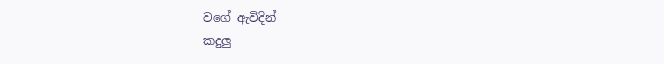වගේ ඇවිදින්
කදුලු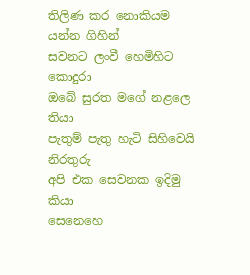තිලිණ කර නොකියම යන්න ගිහින්
සවනට ලංවී හෙමිහිට කොදුරා
ඔබේ සුරත මගේ නළලෙ තියා
පැතුම් පැතු හැටි සිහිවෙයි නිරතුරු
අපි එක සෙවනක ඉදිමු කියා
සෙනෙහෙ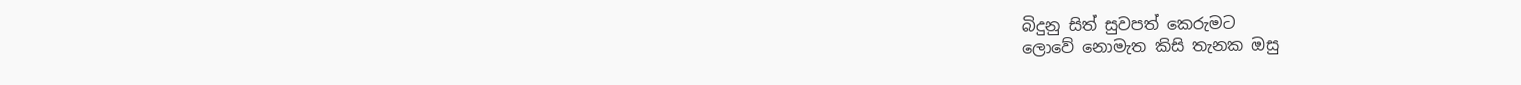බිදුනු සිත් සුවපත් කෙරුමට
ලොවේ නොමැත කිසි තැනක ඔසු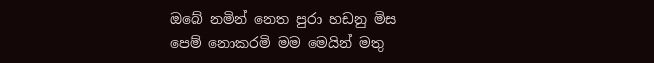ඔබේ නමින් නෙත පුරා හඩනු මිස
පෙම් නොකරමි මම මෙයින් මතු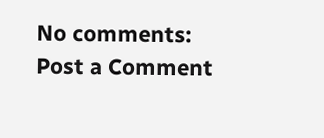No comments:
Post a Comment